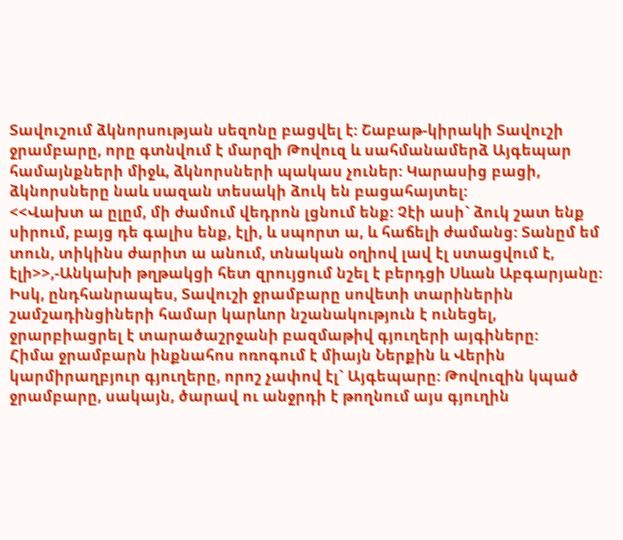Տավուշում ձկնորսության սեզոնը բացվել է: Շաբաթ-կիրակի Տավուշի ջրամբարը, որը գտնվում է մարզի Թովուզ և սահմանամերձ Այգեպար համայնքների միջև, ձկնորսների պակաս չուներ: Կարասից բացի, ձկնորսները նաև սազան տեսակի ձուկ են բացահայտել:
<<Վախտ ա ըլըմ, մի ժամում վեդրոն լցնում ենք: Չէի ասի` ձուկ շատ ենք սիրում, բայց դե գալիս ենք, էլի, և սպորտ ա, և հաճելի ժամանց: Տանըմ եմ տուն, տիկինս ժարիտ ա անում, տնական օղիով լավ էլ ստացվում է, էլի>>,-Անկախի թղթակցի հետ զրույցում նշել է բերդցի Սևան Աբգարյանը:
Իսկ, ընդհանրապես, Տավուշի ջրամբարը սովետի տարիներին շամշադինցիների համար կարևոր նշանակություն է ունեցել, ջրարբիացրել է տարածաշրջանի բազմաթիվ գյուղերի այգիները:
Հիմա ջրամբարն ինքնահոս ոռոգում է միայն Ներքին և Վերին կարմիրաղբյուր գյուղերը, որոշ չափով էլ` Այգեպարը: Թովուզին կպած ջրամբարը, սակայն, ծարավ ու անջրդի է թողնում այս գյուղին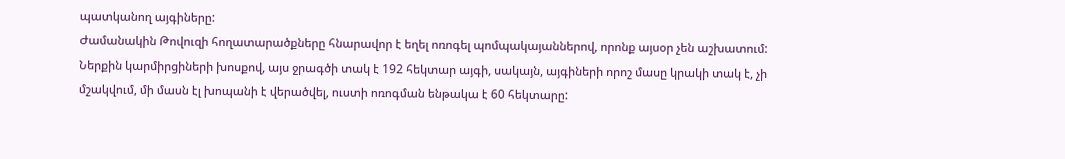պատկանող այգիները:
Ժամանակին Թովուզի հողատարածքները հնարավոր է եղել ոռոգել պոմպակայաններով, որոնք այսօր չեն աշխատում:
Ներքին կարմիրցիների խոսքով, այս ջրագծի տակ է 192 հեկտար այգի, սակայն, այգիների որոշ մասը կրակի տակ է, չի մշակվում, մի մասն էլ խոպանի է վերածվել, ուստի ոռոգման ենթակա է 60 հեկտարը: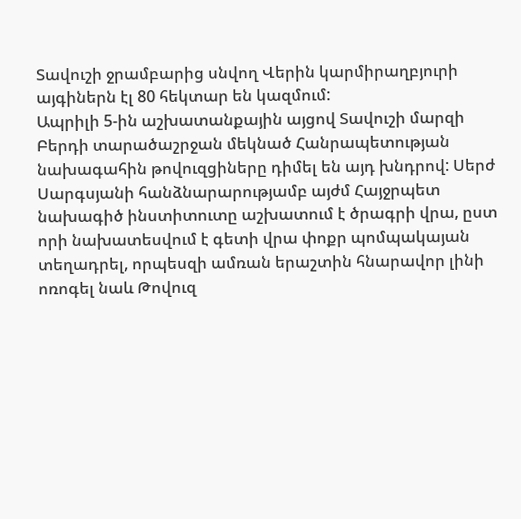Տավուշի ջրամբարից սնվող Վերին կարմիրաղբյուրի այգիներն էլ 80 հեկտար են կազմում:
Ապրիլի 5-ին աշխատանքային այցով Տավուշի մարզի Բերդի տարածաշրջան մեկնած Հանրապետության նախագահին թովուզցիները դիմել են այդ խնդրով: Սերժ Սարգսյանի հանձնարարությամբ այժմ Հայջրպետ նախագիծ ինստիտուտը աշխատում է ծրագրի վրա, ըստ որի նախատեսվում է գետի վրա փոքր պոմպակայան տեղադրել, որպեսզի ամռան երաշտին հնարավոր լինի ոռոգել նաև Թովուզ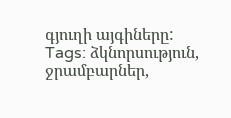գյուղի այգիները:
Tags: ձկնորսություն, ջրամբարներ,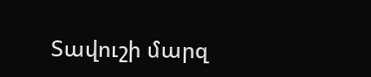Տավուշի մարզ